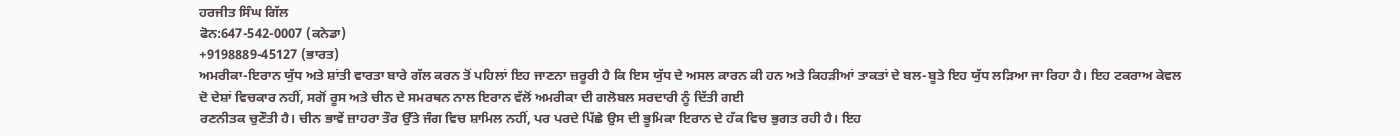ਹਰਜੀਤ ਸਿੰਘ ਗਿੱਲ
ਫੋਨ:647-542-0007 (ਕਨੇਡਾ)
+9198889-45127 (ਭਾਰਤ)
ਅਮਰੀਕਾ-ਇਰਾਨ ਯੁੱਧ ਅਤੇ ਸ਼ਾਂਤੀ ਵਾਰਤਾ ਬਾਰੇ ਗੱਲ ਕਰਨ ਤੋਂ ਪਹਿਲਾਂ ਇਹ ਜਾਣਨਾ ਜ਼ਰੂਰੀ ਹੈ ਕਿ ਇਸ ਯੁੱਧ ਦੇ ਅਸਲ ਕਾਰਨ ਕੀ ਹਨ ਅਤੇ ਕਿਹੜੀਆਂ ਤਾਕਤਾਂ ਦੇ ਬਲ-ਬੂਤੇ ਇਹ ਯੁੱਧ ਲੜਿਆ ਜਾ ਰਿਹਾ ਹੈ। ਇਹ ਟਕਰਾਅ ਕੇਵਲ ਦੋ ਦੇਸ਼ਾਂ ਵਿਚਕਾਰ ਨਹੀਂ, ਸਗੋਂ ਰੂਸ ਅਤੇ ਚੀਨ ਦੇ ਸਮਰਥਨ ਨਾਲ ਇਰਾਨ ਵੱਲੋਂ ਅਮਰੀਕਾ ਦੀ ਗਲੋਬਲ ਸਰਦਾਰੀ ਨੂੰ ਦਿੱਤੀ ਗਈ
ਰਣਨੀਤਕ ਚੁਣੌਤੀ ਹੈ। ਚੀਨ ਭਾਵੇਂ ਜ਼ਾਹਰਾ ਤੌਰ ਉੱਤੇ ਜੰਗ ਵਿਚ ਸ਼ਾਮਿਲ ਨਹੀਂ, ਪਰ ਪਰਦੇ ਪਿੱਛੇ ਉਸ ਦੀ ਭੂਮਿਕਾ ਇਰਾਨ ਦੇ ਹੱਕ ਵਿਚ ਭੁਗਤ ਰਹੀ ਹੈ। ਇਹ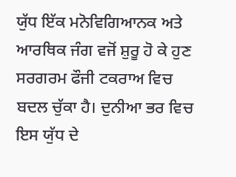ਯੁੱਧ ਇੱਕ ਮਨੋਵਿਗਿਆਨਕ ਅਤੇ ਆਰਥਿਕ ਜੰਗ ਵਜੋਂ ਸ਼ੁਰੂ ਹੋ ਕੇ ਹੁਣ ਸਰਗਰਮ ਫੌਜੀ ਟਕਰਾਅ ਵਿਚ ਬਦਲ ਚੁੱਕਾ ਹੈ। ਦੁਨੀਆ ਭਰ ਵਿਚ ਇਸ ਯੁੱਧ ਦੇ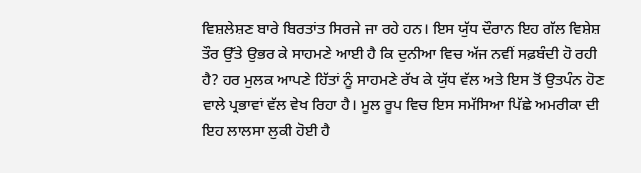ਵਿਸ਼ਲੇਸ਼ਣ ਬਾਰੇ ਬਿਰਤਾਂਤ ਸਿਰਜੇ ਜਾ ਰਹੇ ਹਨ। ਇਸ ਯੁੱਧ ਦੌਰਾਨ ਇਹ ਗੱਲ ਵਿਸ਼ੇਸ਼ ਤੌਰ ਉੱਤੇ ਉਭਰ ਕੇ ਸਾਹਮਣੇ ਆਈ ਹੈ ਕਿ ਦੁਨੀਆ ਵਿਚ ਅੱਜ ਨਵੀਂ ਸਫ਼ਬੰਦੀ ਹੋ ਰਹੀ ਹੈ? ਹਰ ਮੁਲਕ ਆਪਣੇ ਹਿੱਤਾਂ ਨੂੰ ਸਾਹਮਣੇ ਰੱਖ ਕੇ ਯੁੱਧ ਵੱਲ ਅਤੇ ਇਸ ਤੋਂ ਉਤਪੰਨ ਹੋਣ ਵਾਲੇ ਪ੍ਰਭਾਵਾਂ ਵੱਲ ਵੇਖ ਰਿਹਾ ਹੈ। ਮੂਲ ਰੂਪ ਵਿਚ ਇਸ ਸਮੱਸਿਆ ਪਿੱਛੇ ਅਮਰੀਕਾ ਦੀ ਇਹ ਲਾਲਸਾ ਲੁਕੀ ਹੋਈ ਹੈ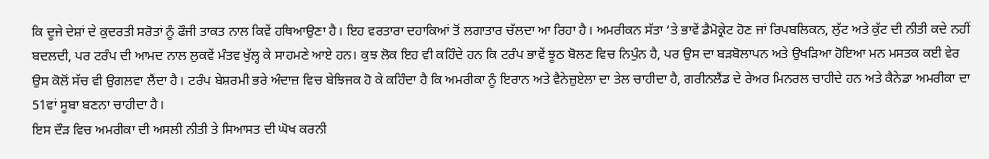ਕਿ ਦੂਜੇ ਦੇਸ਼ਾਂ ਦੇ ਕੁਦਰਤੀ ਸਰੋਤਾਂ ਨੂੰ ਫੌਜੀ ਤਾਕਤ ਨਾਲ ਕਿਵੇਂ ਹਥਿਆਉਣਾ ਹੈ। ਇਹ ਵਰਤਾਰਾ ਦਹਾਕਿਆਂ ਤੋਂ ਲਗਾਤਾਰ ਚੱਲਦਾ ਆ ਰਿਹਾ ਹੈ। ਅਮਰੀਕਨ ਸੱਤਾ ‘ਤੇ ਭਾਵੇਂ ਡੈਮੋਕ੍ਰੇਟ ਹੋਣ ਜਾਂ ਰਿਪਬਲਿਕਨ, ਲੁੱਟ ਅਤੇ ਕੁੱਟ ਦੀ ਨੀਤੀ ਕਦੇ ਨਹੀਂ ਬਦਲਦੀ, ਪਰ ਟਰੰਪ ਦੀ ਆਮਦ ਨਾਲ ਲੁਕਵੇਂ ਮੰਤਵ ਖੁੱਲ੍ਹ ਕੇ ਸਾਹਮਣੇ ਆਏ ਹਨ। ਕੁਝ ਲੋਕ ਇਹ ਵੀ ਕਹਿੰਦੇ ਹਨ ਕਿ ਟਰੰਪ ਭਾਵੇਂ ਝੂਠ ਬੋਲਣ ਵਿਚ ਨਿਪੁੰਨ ਹੈ, ਪਰ ਉਸ ਦਾ ਬੜਬੋਲਾਪਨ ਅਤੇ ਉਖੜਿਆ ਹੋਇਆ ਮਨ ਮਸਤਕ ਕਈ ਵੇਰ ਉਸ ਕੋਲੋਂ ਸੱਚ ਵੀ ਉਗਲਵਾ ਲੈਂਦਾ ਹੈ। ਟਰੰਪ ਬੇਸ਼ਰਮੀ ਭਰੇ ਅੰਦਾਜ਼ ਵਿਚ ਬੇਝਿਜਕ ਹੋ ਕੇ ਕਹਿੰਦਾ ਹੈ ਕਿ ਅਮਰੀਕਾ ਨੂੰ ਇਰਾਨ ਅਤੇ ਵੈਨੇਜ਼ੁਏਲਾ ਦਾ ਤੇਲ ਚਾਹੀਦਾ ਹੈ, ਗਰੀਨਲੈਂਡ ਦੇ ਰੇਅਰ ਮਿਨਰਲ ਚਾਹੀਦੇ ਹਨ ਅਤੇ ਕੈਨੇਡਾ ਅਮਰੀਕਾ ਦਾ 51ਵਾਂ ਸੂਬਾ ਬਣਨਾ ਚਾਹੀਦਾ ਹੈ।
ਇਸ ਦੌੜ ਵਿਚ ਅਮਰੀਕਾ ਦੀ ਅਸਲੀ ਨੀਤੀ ਤੇ ਸਿਆਸਤ ਦੀ ਘੋਖ ਕਰਨੀ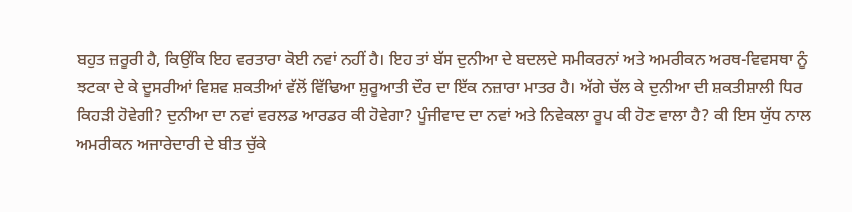ਬਹੁਤ ਜ਼ਰੂਰੀ ਹੈ, ਕਿਉਂਕਿ ਇਹ ਵਰਤਾਰਾ ਕੋਈ ਨਵਾਂ ਨਹੀਂ ਹੈ। ਇਹ ਤਾਂ ਬੱਸ ਦੁਨੀਆ ਦੇ ਬਦਲਦੇ ਸਮੀਕਰਨਾਂ ਅਤੇ ਅਮਰੀਕਨ ਅਰਥ-ਵਿਵਸਥਾ ਨੂੰ ਝਟਕਾ ਦੇ ਕੇ ਦੂਸਰੀਆਂ ਵਿਸ਼ਵ ਸ਼ਕਤੀਆਂ ਵੱਲੋਂ ਵਿੱਢਿਆ ਸ਼ੁਰੂਆਤੀ ਦੌਰ ਦਾ ਇੱਕ ਨਜ਼ਾਰਾ ਮਾਤਰ ਹੈ। ਅੱਗੇ ਚੱਲ ਕੇ ਦੁਨੀਆ ਦੀ ਸ਼ਕਤੀਸ਼ਾਲੀ ਧਿਰ ਕਿਹੜੀ ਹੋਵੇਗੀ? ਦੁਨੀਆ ਦਾ ਨਵਾਂ ਵਰਲਡ ਆਰਡਰ ਕੀ ਹੋਵੇਗਾ? ਪੂੰਜੀਵਾਦ ਦਾ ਨਵਾਂ ਅਤੇ ਨਿਵੇਕਲਾ ਰੂਪ ਕੀ ਹੋਣ ਵਾਲਾ ਹੈ? ਕੀ ਇਸ ਯੁੱਧ ਨਾਲ ਅਮਰੀਕਨ ਅਜਾਰੇਦਾਰੀ ਦੇ ਬੀਤ ਚੁੱਕੇ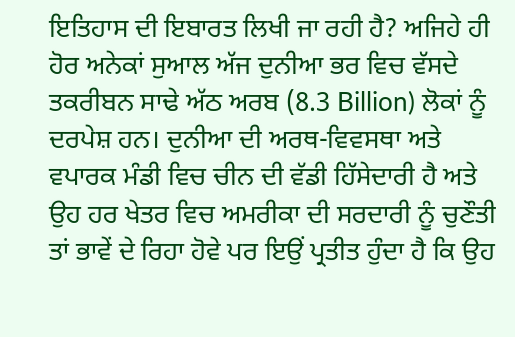ਇਤਿਹਾਸ ਦੀ ਇਬਾਰਤ ਲਿਖੀ ਜਾ ਰਹੀ ਹੈ? ਅਜਿਹੇ ਹੀ ਹੋਰ ਅਨੇਕਾਂ ਸੁਆਲ ਅੱਜ ਦੁਨੀਆ ਭਰ ਵਿਚ ਵੱਸਦੇ ਤਕਰੀਬਨ ਸਾਢੇ ਅੱਠ ਅਰਬ (8.3 Billion) ਲੋਕਾਂ ਨੂੰ ਦਰਪੇਸ਼ ਹਨ। ਦੁਨੀਆ ਦੀ ਅਰਥ-ਵਿਵਸਥਾ ਅਤੇ ਵਪਾਰਕ ਮੰਡੀ ਵਿਚ ਚੀਨ ਦੀ ਵੱਡੀ ਹਿੱਸੇਦਾਰੀ ਹੈ ਅਤੇ ਉਹ ਹਰ ਖੇਤਰ ਵਿਚ ਅਮਰੀਕਾ ਦੀ ਸਰਦਾਰੀ ਨੂੰ ਚੁਣੌਤੀ ਤਾਂ ਭਾਵੇਂ ਦੇ ਰਿਹਾ ਹੋਵੇ ਪਰ ਇਉਂ ਪ੍ਰਤੀਤ ਹੁੰਦਾ ਹੈ ਕਿ ਉਹ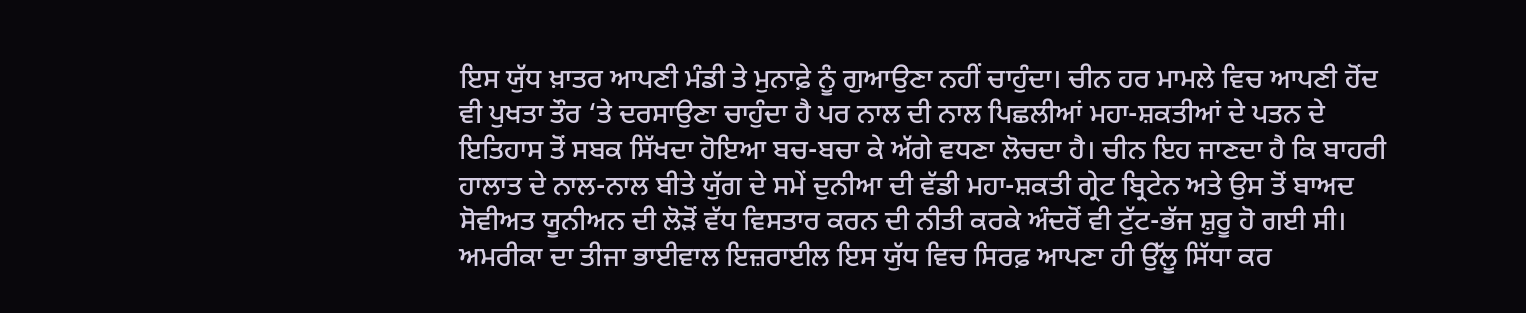ਇਸ ਯੁੱਧ ਖ਼ਾਤਰ ਆਪਣੀ ਮੰਡੀ ਤੇ ਮੁਨਾਫ਼ੇ ਨੂੰ ਗੁਆਉਣਾ ਨਹੀਂ ਚਾਹੁੰਦਾ। ਚੀਨ ਹਰ ਮਾਮਲੇ ਵਿਚ ਆਪਣੀ ਹੋਂਦ ਵੀ ਪੁਖਤਾ ਤੌਰ ‘ਤੇ ਦਰਸਾਉਣਾ ਚਾਹੁੰਦਾ ਹੈ ਪਰ ਨਾਲ ਦੀ ਨਾਲ ਪਿਛਲੀਆਂ ਮਹਾ-ਸ਼ਕਤੀਆਂ ਦੇ ਪਤਨ ਦੇ ਇਤਿਹਾਸ ਤੋਂ ਸਬਕ ਸਿੱਖਦਾ ਹੋਇਆ ਬਚ-ਬਚਾ ਕੇ ਅੱਗੇ ਵਧਣਾ ਲੋਚਦਾ ਹੈ। ਚੀਨ ਇਹ ਜਾਣਦਾ ਹੈ ਕਿ ਬਾਹਰੀ ਹਾਲਾਤ ਦੇ ਨਾਲ-ਨਾਲ ਬੀਤੇ ਯੁੱਗ ਦੇ ਸਮੇਂ ਦੁਨੀਆ ਦੀ ਵੱਡੀ ਮਹਾ-ਸ਼ਕਤੀ ਗ੍ਰੇਟ ਬ੍ਰਿਟੇਨ ਅਤੇ ਉਸ ਤੋਂ ਬਾਅਦ ਸੋਵੀਅਤ ਯੂਨੀਅਨ ਦੀ ਲੋੜੋਂ ਵੱਧ ਵਿਸਤਾਰ ਕਰਨ ਦੀ ਨੀਤੀ ਕਰਕੇ ਅੰਦਰੋਂ ਵੀ ਟੁੱਟ-ਭੱਜ ਸ਼ੁਰੂ ਹੋ ਗਈ ਸੀ। ਅਮਰੀਕਾ ਦਾ ਤੀਜਾ ਭਾਈਵਾਲ ਇਜ਼ਰਾਈਲ ਇਸ ਯੁੱਧ ਵਿਚ ਸਿਰਫ਼ ਆਪਣਾ ਹੀ ਉੱਲੂ ਸਿੱਧਾ ਕਰ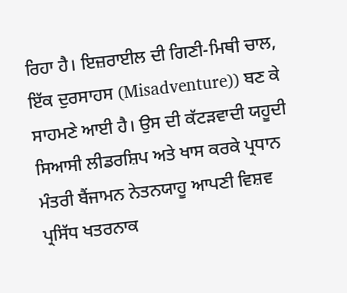ਰਿਹਾ ਹੈ। ਇਜ਼ਰਾਈਲ ਦੀ ਗਿਣੀ-ਮਿਥੀ ਚਾਲ, ਇੱਕ ਦੁਰਸਾਹਸ (Misadventure)) ਬਣ ਕੇ ਸਾਹਮਣੇ ਆਈ ਹੈ। ਉਸ ਦੀ ਕੱਟੜਵਾਦੀ ਯਹੂਦੀ ਸਿਆਸੀ ਲੀਡਰਸ਼ਿਪ ਅਤੇ ਖਾਸ ਕਰਕੇ ਪ੍ਰਧਾਨ ਮੰਤਰੀ ਬੈਂਜਾਮਨ ਨੇਤਨਯਾਹੂ ਆਪਣੀ ਵਿਸ਼ਵ ਪ੍ਰਸਿੱਧ ਖਤਰਨਾਕ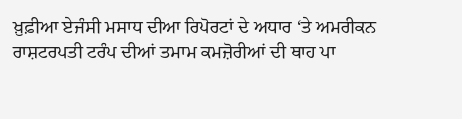ਖ਼ੁਫ਼ੀਆ ਏਜੰਸੀ ਮਸਾਧ ਦੀਆ ਰਿਪੋਰਟਾਂ ਦੇ ਅਧਾਰ ‘ਤੇ ਅਮਰੀਕਨ ਰਾਸ਼ਟਰਪਤੀ ਟਰੰਪ ਦੀਆਂ ਤਮਾਮ ਕਮਜ਼ੋਰੀਆਂ ਦੀ ਥਾਹ ਪਾ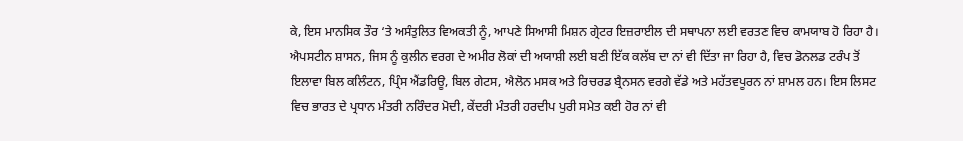ਕੇ, ਇਸ ਮਾਨਸਿਕ ਤੌਰ ‘ਤੇ ਅਸੰਤੁਲਿਤ ਵਿਅਕਤੀ ਨੂੰ, ਆਪਣੇ ਸਿਆਸੀ ਮਿਸ਼ਨ ਗ੍ਰੇਟਰ ਇਜ਼ਰਾਈਲ ਦੀ ਸਥਾਪਨਾ ਲਈ ਵਰਤਣ ਵਿਚ ਕਾਮਯਾਬ ਹੋ ਰਿਹਾ ਹੈ। ਐਪਸਟੀਨ ਸ਼ਾਸਨ, ਜਿਸ ਨੂੰ ਕੁਲੀਨ ਵਰਗ ਦੇ ਅਮੀਰ ਲੋਕਾਂ ਦੀ ਅਯਾਸ਼ੀ ਲਈ ਬਣੀ ਇੱਕ ਕਲੱਬ ਦਾ ਨਾਂ ਵੀ ਦਿੱਤਾ ਜਾ ਰਿਹਾ ਹੈ, ਵਿਚ ਡੋਨਲਡ ਟਰੰਪ ਤੋਂ ਇਲਾਵਾ ਬਿਲ ਕਲਿੰਟਨ, ਪ੍ਰਿੰਸ ਐਂਡਰਿਊ, ਬਿਲ ਗੇਟਸ, ਐਲੋਨ ਮਸਕ ਅਤੇ ਰਿਚਰਡ ਬ੍ਰੈਨਸਨ ਵਰਗੇ ਵੱਡੇ ਅਤੇ ਮਹੱਤਵਪੂਰਨ ਨਾਂ ਸ਼ਾਮਲ ਹਨ। ਇਸ ਲਿਸਟ ਵਿਚ ਭਾਰਤ ਦੇ ਪ੍ਰਧਾਨ ਮੰਤਰੀ ਨਰਿੰਦਰ ਮੋਦੀ, ਕੇਂਦਰੀ ਮੰਤਰੀ ਹਰਦੀਪ ਪੁਰੀ ਸਮੇਤ ਕਈ ਹੋਰ ਨਾਂ ਵੀ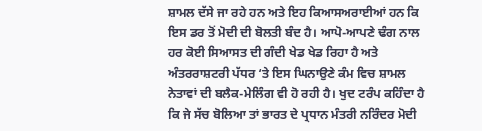ਸ਼ਾਮਲ ਦੱਸੇ ਜਾ ਰਹੇ ਹਨ ਅਤੇ ਇਹ ਕਿਆਸਅਰਾਈਆਂ ਹਨ ਕਿ ਇਸ ਡਰ ਤੋਂ ਮੋਦੀ ਦੀ ਬੋਲਤੀ ਬੰਦ ਹੈ। ਆਪੋ-ਆਪਣੇ ਢੰਗ ਨਾਲ ਹਰ ਕੋਈ ਸਿਆਸਤ ਦੀ ਗੰਦੀ ਖੇਡ ਖੇਡ ਰਿਹਾ ਹੈ ਅਤੇ ਅੰਤਰਰਾਸ਼ਟਰੀ ਪੱਧਰ ‘ਤੇ ਇਸ ਘਿਨਾਉਣੇ ਕੰਮ ਵਿਚ ਸ਼ਾਮਲ ਨੇਤਾਵਾਂ ਦੀ ਬਲੈਕ-ਮੇਲਿੰਗ ਵੀ ਹੋ ਰਹੀ ਹੈ। ਖੁਦ ਟਰੰਪ ਕਹਿੰਦਾ ਹੈ ਕਿ ਜੇ ਸੱਚ ਬੋਲਿਆ ਤਾਂ ਭਾਰਤ ਦੇ ਪ੍ਰਧਾਨ ਮੰਤਰੀ ਨਰਿੰਦਰ ਮੋਦੀ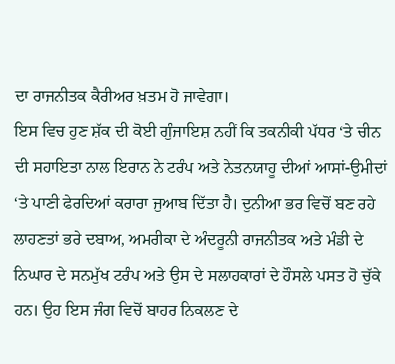ਦਾ ਰਾਜਨੀਤਕ ਕੈਰੀਅਰ ਖ਼ਤਮ ਹੋ ਜਾਵੇਗਾ।
ਇਸ ਵਿਚ ਹੁਣ ਸ਼ੱਕ ਦੀ ਕੋਈ ਗੁੰਜਾਇਸ਼ ਨਹੀਂ ਕਿ ਤਕਨੀਕੀ ਪੱਧਰ ‘ਤੇ ਚੀਨ ਦੀ ਸਹਾਇਤਾ ਨਾਲ ਇਰਾਨ ਨੇ ਟਰੰਪ ਅਤੇ ਨੇਤਨਯਾਹੂ ਦੀਆਂ ਆਸਾਂ-ਉਮੀਦਾਂ ‘ਤੇ ਪਾਣੀ ਫੇਰਦਿਆਂ ਕਰਾਰਾ ਜੁਆਬ ਦਿੱਤਾ ਹੈ। ਦੁਨੀਆ ਭਰ ਵਿਚੋਂ ਬਣ ਰਹੇ ਲਾਹਣਤਾਂ ਭਰੇ ਦਬਾਅ, ਅਮਰੀਕਾ ਦੇ ਅੰਦਰੂਨੀ ਰਾਜਨੀਤਕ ਅਤੇ ਮੰਡੀ ਦੇ ਨਿਘਾਰ ਦੇ ਸਨਮੁੱਖ ਟਰੰਪ ਅਤੇ ਉਸ ਦੇ ਸਲਾਹਕਾਰਾਂ ਦੇ ਹੌਸਲੇ ਪਸਤ ਹੋ ਚੁੱਕੇ ਹਨ। ਉਹ ਇਸ ਜੰਗ ਵਿਚੋਂ ਬਾਹਰ ਨਿਕਲਣ ਦੇ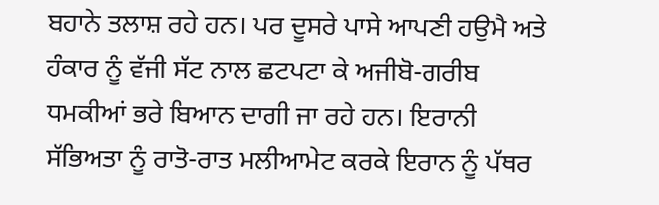ਬਹਾਨੇ ਤਲਾਸ਼ ਰਹੇ ਹਨ। ਪਰ ਦੂਸਰੇ ਪਾਸੇ ਆਪਣੀ ਹਉਮੈ ਅਤੇ ਹੰਕਾਰ ਨੂੰ ਵੱਜੀ ਸੱਟ ਨਾਲ ਛਟਪਟਾ ਕੇ ਅਜੀਬੋ-ਗਰੀਬ ਧਮਕੀਆਂ ਭਰੇ ਬਿਆਨ ਦਾਗੀ ਜਾ ਰਹੇ ਹਨ। ਇਰਾਨੀ ਸੱਭਿਅਤਾ ਨੂੰ ਰਾਤੋ-ਰਾਤ ਮਲੀਆਮੇਟ ਕਰਕੇ ਇਰਾਨ ਨੂੰ ਪੱਥਰ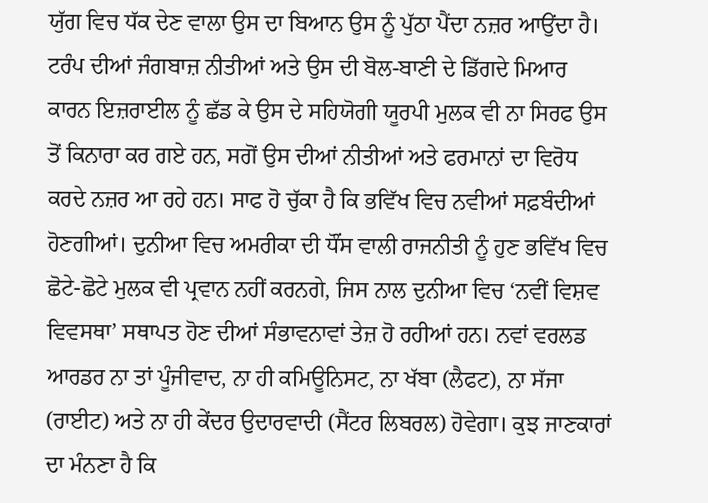ਯੁੱਗ ਵਿਚ ਧੱਕ ਦੇਣ ਵਾਲਾ ਉਸ ਦਾ ਬਿਆਨ ਉਸ ਨੂੰ ਪੁੱਠਾ ਪੈਂਦਾ ਨਜ਼ਰ ਆਉਂਦਾ ਹੈ। ਟਰੰਪ ਦੀਆਂ ਜੰਗਬਾਜ਼ ਨੀਤੀਆਂ ਅਤੇ ਉਸ ਦੀ ਬੋਲ-ਬਾਣੀ ਦੇ ਡਿੱਗਦੇ ਮਿਆਰ ਕਾਰਨ ਇਜ਼ਰਾਈਲ ਨੂੰ ਛੱਡ ਕੇ ਉਸ ਦੇ ਸਹਿਯੋਗੀ ਯੂਰਪੀ ਮੁਲਕ ਵੀ ਨਾ ਸਿਰਫ ਉਸ ਤੋਂ ਕਿਨਾਰਾ ਕਰ ਗਏ ਹਨ, ਸਗੋਂ ਉਸ ਦੀਆਂ ਨੀਤੀਆਂ ਅਤੇ ਫਰਮਾਨਾਂ ਦਾ ਵਿਰੋਧ ਕਰਦੇ ਨਜ਼ਰ ਆ ਰਹੇ ਹਨ। ਸਾਫ ਹੋ ਚੁੱਕਾ ਹੈ ਕਿ ਭਵਿੱਖ ਵਿਚ ਨਵੀਆਂ ਸਫ਼ਬੰਦੀਆਂ ਹੋਣਗੀਆਂ। ਦੁਨੀਆ ਵਿਚ ਅਮਰੀਕਾ ਦੀ ਧੌਂਸ ਵਾਲੀ ਰਾਜਨੀਤੀ ਨੂੰ ਹੁਣ ਭਵਿੱਖ ਵਿਚ ਛੋਟੇ-ਛੋਟੇ ਮੁਲਕ ਵੀ ਪ੍ਰਵਾਨ ਨਹੀਂ ਕਰਨਗੇ, ਜਿਸ ਨਾਲ ਦੁਨੀਆ ਵਿਚ ‘ਨਵੀਂ ਵਿਸ਼ਵ ਵਿਵਸਥਾ’ ਸਥਾਪਤ ਹੋਣ ਦੀਆਂ ਸੰਭਾਵਨਾਵਾਂ ਤੇਜ਼ ਹੋ ਰਹੀਆਂ ਹਨ। ਨਵਾਂ ਵਰਲਡ ਆਰਡਰ ਨਾ ਤਾਂ ਪੂੰਜੀਵਾਦ, ਨਾ ਹੀ ਕਮਿਊਨਿਸਟ, ਨਾ ਖੱਬਾ (ਲੈਫਟ), ਨਾ ਸੱਜਾ (ਰਾਈਟ) ਅਤੇ ਨਾ ਹੀ ਕੇਂਦਰ ਉਦਾਰਵਾਦੀ (ਸੈਂਟਰ ਲਿਬਰਲ) ਹੋਵੇਗਾ। ਕੁਝ ਜਾਣਕਾਰਾਂ ਦਾ ਮੰਨਣਾ ਹੈ ਕਿ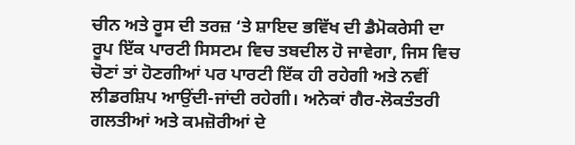ਚੀਨ ਅਤੇ ਰੂਸ ਦੀ ਤਰਜ਼ ‘ਤੇ ਸ਼ਾਇਦ ਭਵਿੱਖ ਦੀ ਡੈਮੋਕਰੇਸੀ ਦਾ ਰੂਪ ਇੱਕ ਪਾਰਟੀ ਸਿਸਟਮ ਵਿਚ ਤਬਦੀਲ ਹੋ ਜਾਵੇਗਾ, ਜਿਸ ਵਿਚ ਚੋਣਾਂ ਤਾਂ ਹੋਣਗੀਆਂ ਪਰ ਪਾਰਟੀ ਇੱਕ ਹੀ ਰਹੇਗੀ ਅਤੇ ਨਵੀਂ ਲੀਡਰਸ਼ਿਪ ਆਉਂਦੀ-ਜਾਂਦੀ ਰਹੇਗੀ। ਅਨੇਕਾਂ ਗੈਰ-ਲੋਕਤੰਤਰੀ ਗਲਤੀਆਂ ਅਤੇ ਕਮਜ਼ੋਰੀਆਂ ਦੇ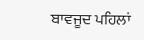ਬਾਵਜੂਦ ਪਹਿਲਾਂ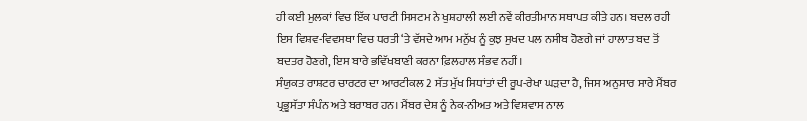ਹੀ ਕਈ ਮੁਲਕਾਂ ਵਿਚ ਇੱਕ ਪਾਰਟੀ ਸਿਸਟਮ ਨੇ ਖੁਸ਼ਹਾਲੀ ਲਈ ਨਵੇਂ ਕੀਰਤੀਮਾਨ ਸਥਾਪਤ ਕੀਤੇ ਹਨ। ਬਦਲ ਰਹੀ ਇਸ ਵਿਸ਼ਵ-ਵਿਵਸਥਾ ਵਿਚ ਧਰਤੀ ‘ਤੇ ਵੱਸਦੇ ਆਮ ਮਨੁੱਖ ਨੂੰ ਕੁਝ ਸੁਖਦ ਪਲ ਨਸੀਬ ਹੋਣਗੇ ਜਾਂ ਹਾਲਾਤ ਬਦ ਤੋਂ ਬਦਤਰ ਹੋਣਗੇ, ਇਸ ਬਾਰੇ ਭਵਿੱਖਬਾਣੀ ਕਰਨਾ ਫ਼ਿਲਹਾਲ ਸੰਭਵ ਨਹੀਂ।
ਸੰਯੁਕਤ ਰਾਸ਼ਟਰ ਚਾਰਟਰ ਦਾ ਆਰਟੀਕਲ 2 ਸੱਤ ਮੁੱਖ ਸਿਧਾਂਤਾਂ ਦੀ ਰੂਪ-ਰੇਖਾ ਘੜਦਾ ਹੈ, ਜਿਸ ਅਨੁਸਾਰ ਸਾਰੇ ਮੈਂਬਰ ਪ੍ਰਭੂਸੱਤਾ ਸੰਪੰਨ ਅਤੇ ਬਰਾਬਰ ਹਨ। ਮੈਂਬਰ ਦੇਸ਼ ਨੂੰ ਨੇਕ-ਨੀਅਤ ਅਤੇ ਵਿਸ਼ਵਾਸ ਨਾਲ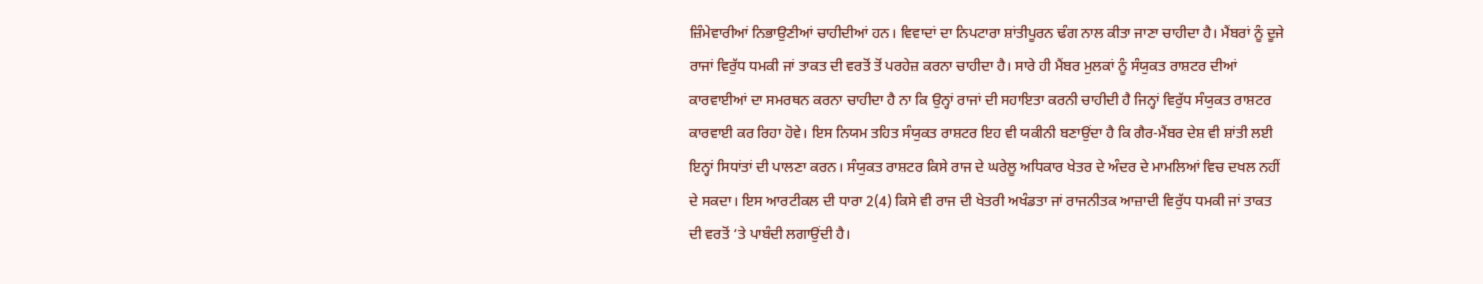ਜ਼ਿੰਮੇਵਾਰੀਆਂ ਨਿਭਾਉਣੀਆਂ ਚਾਹੀਦੀਆਂ ਹਨ। ਵਿਵਾਦਾਂ ਦਾ ਨਿਪਟਾਰਾ ਸ਼ਾਂਤੀਪੂਰਨ ਢੰਗ ਨਾਲ ਕੀਤਾ ਜਾਣਾ ਚਾਹੀਦਾ ਹੈ। ਮੈਂਬਰਾਂ ਨੂੰ ਦੂਜੇ ਰਾਜਾਂ ਵਿਰੁੱਧ ਧਮਕੀ ਜਾਂ ਤਾਕਤ ਦੀ ਵਰਤੋਂ ਤੋਂ ਪਰਹੇਜ਼ ਕਰਨਾ ਚਾਹੀਦਾ ਹੈ। ਸਾਰੇ ਹੀ ਮੈਂਬਰ ਮੁਲਕਾਂ ਨੂੰ ਸੰਯੁਕਤ ਰਾਸ਼ਟਰ ਦੀਆਂ ਕਾਰਵਾਈਆਂ ਦਾ ਸਮਰਥਨ ਕਰਨਾ ਚਾਹੀਦਾ ਹੈ ਨਾ ਕਿ ਉਨ੍ਹਾਂ ਰਾਜਾਂ ਦੀ ਸਹਾਇਤਾ ਕਰਨੀ ਚਾਹੀਦੀ ਹੈ ਜਿਨ੍ਹਾਂ ਵਿਰੁੱਧ ਸੰਯੁਕਤ ਰਾਸ਼ਟਰ ਕਾਰਵਾਈ ਕਰ ਰਿਹਾ ਹੋਵੇ। ਇਸ ਨਿਯਮ ਤਹਿਤ ਸੰਯੁਕਤ ਰਾਸ਼ਟਰ ਇਹ ਵੀ ਯਕੀਨੀ ਬਣਾਉਂਦਾ ਹੈ ਕਿ ਗੈਰ-ਮੈਂਬਰ ਦੇਸ਼ ਵੀ ਸ਼ਾਂਤੀ ਲਈ ਇਨ੍ਹਾਂ ਸਿਧਾਂਤਾਂ ਦੀ ਪਾਲਣਾ ਕਰਨ। ਸੰਯੁਕਤ ਰਾਸ਼ਟਰ ਕਿਸੇ ਰਾਜ ਦੇ ਘਰੇਲੂ ਅਧਿਕਾਰ ਖੇਤਰ ਦੇ ਅੰਦਰ ਦੇ ਮਾਮਲਿਆਂ ਵਿਚ ਦਖਲ ਨਹੀਂ ਦੇ ਸਕਦਾ। ਇਸ ਆਰਟੀਕਲ ਦੀ ਧਾਰਾ 2(4) ਕਿਸੇ ਵੀ ਰਾਜ ਦੀ ਖੇਤਰੀ ਅਖੰਡਤਾ ਜਾਂ ਰਾਜਨੀਤਕ ਆਜ਼ਾਦੀ ਵਿਰੁੱਧ ਧਮਕੀ ਜਾਂ ਤਾਕਤ ਦੀ ਵਰਤੋਂ ‘ਤੇ ਪਾਬੰਦੀ ਲਗਾਉਂਦੀ ਹੈ।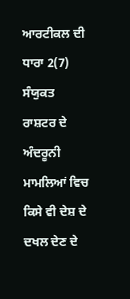ਆਰਟੀਕਲ ਦੀ ਧਾਰਾ 2(7) ਸੰਯੁਕਤ ਰਾਸ਼ਟਰ ਦੇ ਅੰਦਰੂਨੀ ਮਾਮਲਿਆਂ ਵਿਚ ਕਿਸੇ ਵੀ ਦੇਸ਼ ਦੇ ਦਖਲ ਦੇਣ ਦੇ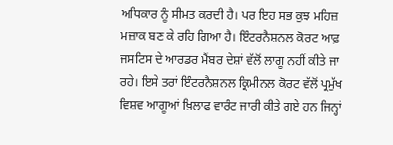ਅਧਿਕਾਰ ਨੂੰ ਸੀਮਤ ਕਰਦੀ ਹੈ। ਪਰ ਇਹ ਸਭ ਕੁਝ ਮਹਿਜ਼ ਮਜ਼ਾਕ ਬਣ ਕੇ ਰਹਿ ਗਿਆ ਹੈ। ਇੰਟਰਨੈਸ਼ਨਲ ਕੋਰਟ ਆਫ਼ ਜਸਟਿਸ ਦੇ ਆਰਡਰ ਮੈਂਬਰ ਦੇਸ਼ਾਂ ਵੱਲੋਂ ਲਾਗੂ ਨਹੀਂ ਕੀਤੇ ਜਾ ਰਹੇ। ਇਸੇ ਤਰਾਂ ਇੰਟਰਨੈਸ਼ਨਲ ਕ੍ਰਿਮੀਨਲ ਕੋਰਟ ਵੱਲੋਂ ਪ੍ਰਮੁੱਖ ਵਿਸ਼ਵ ਆਗੂਆਂ ਖ਼ਿਲਾਫ ਵਾਰੰਟ ਜਾਰੀ ਕੀਤੇ ਗਏ ਹਨ ਜਿਨ੍ਹਾਂ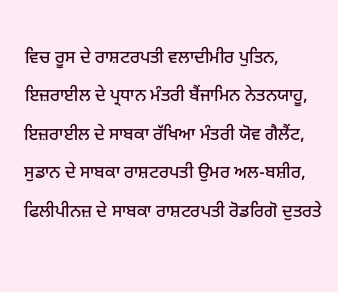ਵਿਚ ਰੂਸ ਦੇ ਰਾਸ਼ਟਰਪਤੀ ਵਲਾਦੀਮੀਰ ਪੁਤਿਨ, ਇਜ਼ਰਾਈਲ ਦੇ ਪ੍ਰਧਾਨ ਮੰਤਰੀ ਬੈਂਜਾਮਿਨ ਨੇਤਨਯਾਹੂ, ਇਜ਼ਰਾਈਲ ਦੇ ਸਾਬਕਾ ਰੱਖਿਆ ਮੰਤਰੀ ਯੋਵ ਗੈਲੈਂਟ, ਸੁਡਾਨ ਦੇ ਸਾਬਕਾ ਰਾਸ਼ਟਰਪਤੀ ਉਮਰ ਅਲ-ਬਸ਼ੀਰ, ਫਿਲੀਪੀਨਜ਼ ਦੇ ਸਾਬਕਾ ਰਾਸ਼ਟਰਪਤੀ ਰੋਡਰਿਗੋ ਦੁਤਰਤੇ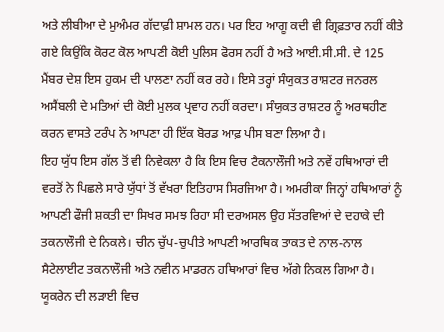ਅਤੇ ਲੀਬੀਆ ਦੇ ਮੁਅੰਮਰ ਗੱਦਾਫ਼ੀ ਸ਼ਾਮਲ ਹਨ। ਪਰ ਇਹ ਆਗੂ ਕਦੀ ਵੀ ਗ੍ਰਿਫ਼ਤਾਰ ਨਹੀਂ ਕੀਤੇ ਗਏ ਕਿਉਂਕਿ ਕੋਰਟ ਕੋਲ ਆਪਣੀ ਕੋਈ ਪੁਲਿਸ ਫੋਰਸ ਨਹੀਂ ਹੈ ਅਤੇ ਆਈ.ਸੀ.ਸੀ. ਦੇ 125 ਮੈਂਬਰ ਦੇਸ਼ ਇਸ ਹੁਕਮ ਦੀ ਪਾਲਣਾ ਨਹੀਂ ਕਰ ਰਹੇ। ਇਸੇ ਤਰ੍ਹਾਂ ਸੰਯੁਕਤ ਰਾਸ਼ਟਰ ਜਨਰਲ ਅਸੈਂਬਲੀ ਦੇ ਮਤਿਆਂ ਦੀ ਕੋਈ ਮੁਲਕ ਪ੍ਰਵਾਹ ਨਹੀਂ ਕਰਦਾ। ਸੰਯੁਕਤ ਰਾਸ਼ਟਰ ਨੂੰ ਅਰਥਹੀਣ ਕਰਨ ਵਾਸਤੇ ਟਰੰਪ ਨੇ ਆਪਣਾ ਹੀ ਇੱਕ ਬੋਰਡ ਆਫ਼ ਪੀਸ ਬਣਾ ਲਿਆ ਹੈ।
ਇਹ ਯੁੱਧ ਇਸ ਗੱਲ ਤੋਂ ਵੀ ਨਿਵੇਕਲਾ ਹੈ ਕਿ ਇਸ ਵਿਚ ਟੈਕਨਾਲੌਜੀ ਅਤੇ ਨਵੇਂ ਹਥਿਆਰਾਂ ਦੀ ਵਰਤੋਂ ਨੇ ਪਿਛਲੇ ਸਾਰੇ ਯੁੱਧਾਂ ਤੋਂ ਵੱਖਰਾ ਇਤਿਹਾਸ ਸਿਰਜਿਆ ਹੈ। ਅਮਰੀਕਾ ਜਿਨ੍ਹਾਂ ਹਥਿਆਰਾਂ ਨੂੰ ਆਪਣੀ ਫੌਜੀ ਸ਼ਕਤੀ ਦਾ ਸਿਖਰ ਸਮਝ ਰਿਹਾ ਸੀ ਦਰਅਸਲ ਉਹ ਸੱਤਰਵਿਆਂ ਦੇ ਦਹਾਕੇ ਦੀ ਤਕਨਾਲੌਜੀ ਦੇ ਨਿਕਲੇ। ਚੀਨ ਚੁੱਪ-ਚੁਪੀਤੇ ਆਪਣੀ ਆਰਥਿਕ ਤਾਕਤ ਦੇ ਨਾਲ-ਨਾਲ ਸੈਟੇਲਾਈਟ ਤਕਨਾਲੌਜੀ ਅਤੇ ਨਵੀਨ ਮਾਡਰਨ ਹਥਿਆਰਾਂ ਵਿਚ ਅੱਗੇ ਨਿਕਲ ਗਿਆ ਹੈ। ਯੂਕਰੇਨ ਦੀ ਲੜਾਈ ਵਿਚ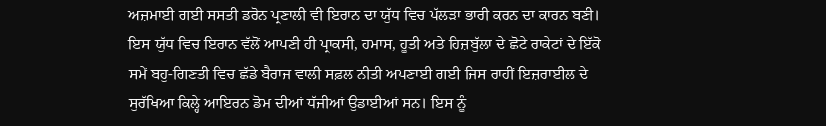ਅਜ਼ਮਾਈ ਗਈ ਸਸਤੀ ਡਰੋਨ ਪ੍ਰਣਾਲੀ ਵੀ ਇਰਾਨ ਦਾ ਯੁੱਧ ਵਿਚ ਪੱਲੜਾ ਭਾਰੀ ਕਰਨ ਦਾ ਕਾਰਨ ਬਣੀ। ਇਸ ਯੁੱਧ ਵਿਚ ਇਰਾਨ ਵੱਲੋਂ ਆਪਣੀ ਹੀ ਪ੍ਰਾਕਸੀ, ਹਮਾਸ, ਹੂਤੀ ਅਤੇ ਹਿਜ਼ਬੁੱਲਾ ਦੇ ਛੋਟੇ ਰਾਕੇਟਾਂ ਦੇ ਇੱਕੋ ਸਮੇਂ ਬਹੁ-ਗਿਣਤੀ ਵਿਚ ਛੱਡੇ ਬੈਰਾਜ ਵਾਲੀ ਸਫ਼ਲ ਨੀਤੀ ਅਪਣਾਈ ਗਈ ਜਿਸ ਰਾਹੀਂ ਇਜ਼ਰਾਈਲ ਦੇ ਸੁਰੱਖਿਆ ਕਿਲ੍ਹੇ ਆਇਰਨ ਡੋਮ ਦੀਆਂ ਧੱਜੀਆਂ ਉਡਾਈਆਂ ਸਨ। ਇਸ ਨੂੰ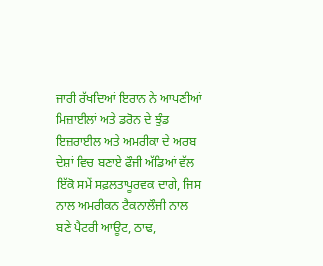ਜਾਰੀ ਰੱਖਦਿਆਂ ਇਰਾਨ ਨੇ ਆਪਣੀਆਂ ਮਿਜ਼ਾਈਲਾਂ ਅਤੇ ਡਰੋਨ ਦੇ ਝੁੰਡ ਇਜ਼ਰਾਈਲ ਅਤੇ ਅਮਰੀਕਾ ਦੇ ਅਰਬ ਦੇਸ਼ਾਂ ਵਿਚ ਬਣਾਏ ਫੌਜੀ ਅੱਡਿਆਂ ਵੱਲ ਇੱਕੋ ਸਮੇਂ ਸਫ਼ਲਤਾਪੂਰਵਕ ਦਾਗੇ, ਜਿਸ ਨਾਲ ਅਮਰੀਕਨ ਟੈਕਨਾਲੌਜੀ ਨਾਲ ਬਣੇ ਪੈਟਰੀ ਆਊਟ, ਠਾਢ,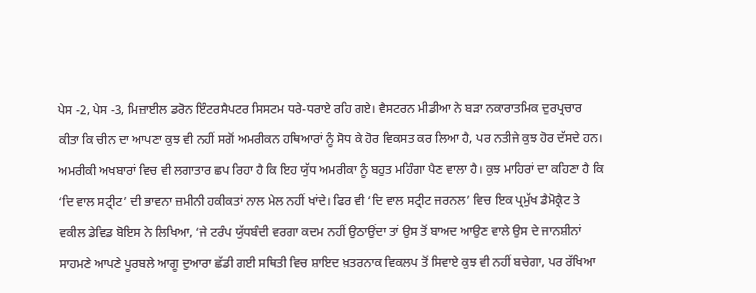ਪੇਸ -2, ਪੇਸ -3, ਮਿਜ਼ਾਈਲ ਡਰੋਨ ਇੰਟਰਸੈਪਟਰ ਸਿਸਟਮ ਧਰੇ-ਧਰਾਏ ਰਹਿ ਗਏ। ਵੈਸਟਰਨ ਮੀਡੀਆ ਨੇ ਬੜਾ ਨਕਾਰਾਤਮਿਕ ਦੁਰਪ੍ਰਚਾਰ ਕੀਤਾ ਕਿ ਚੀਨ ਦਾ ਆਪਣਾ ਕੁਝ ਵੀ ਨਹੀਂ ਸਗੋਂ ਅਮਰੀਕਨ ਹਥਿਆਰਾਂ ਨੂੰ ਸੋਧ ਕੇ ਹੋਰ ਵਿਕਸਤ ਕਰ ਲਿਆ ਹੈ, ਪਰ ਨਤੀਜੇ ਕੁਝ ਹੋਰ ਦੱਸਦੇ ਹਨ।
ਅਮਰੀਕੀ ਅਖਬਾਰਾਂ ਵਿਚ ਵੀ ਲਗਾਤਾਰ ਛਪ ਰਿਹਾ ਹੈ ਕਿ ਇਹ ਯੁੱਧ ਅਮਰੀਕਾ ਨੂੰ ਬਹੁਤ ਮਹਿੰਗਾ ਪੈਣ ਵਾਲਾ ਹੈ। ਕੁਝ ਮਾਹਿਰਾਂ ਦਾ ਕਹਿਣਾ ਹੈ ਕਿ ‘ਦਿ ਵਾਲ ਸਟ੍ਰੀਟ’ ਦੀ ਭਾਵਨਾ ਜ਼ਮੀਨੀ ਹਕੀਕਤਾਂ ਨਾਲ ਮੇਲ ਨਹੀਂ ਖਾਂਦੇ। ਫਿਰ ਵੀ ‘ਦਿ ਵਾਲ ਸਟ੍ਰੀਟ ਜਰਨਲ’ ਵਿਚ ਇਕ ਪ੍ਰਮੁੱਖ ਡੈਮੋਕ੍ਰੈਟ ਤੇ ਵਕੀਲ ਡੇਵਿਡ ਬੋਇਸ ਨੇ ਲਿਖਿਆ, ‘ਜੇ ਟਰੰਪ ਯੁੱਧਬੰਦੀ ਵਰਗਾ ਕਦਮ ਨਹੀਂ ਉਠਾਉਂਦਾ ਤਾਂ ਉਸ ਤੋਂ ਬਾਅਦ ਆਉਣ ਵਾਲੇ ਉਸ ਦੇ ਜਾਨਸ਼ੀਨਾਂ ਸਾਹਮਣੇ ਆਪਣੇ ਪੂਰਬਲੇ ਆਗੂ ਦੁਆਰਾ ਛੱਡੀ ਗਈ ਸਥਿਤੀ ਵਿਚ ਸ਼ਾਇਦ ਖ਼ਤਰਨਾਕ ਵਿਕਲਪ ਤੋਂ ਸਿਵਾਏ ਕੁਝ ਵੀ ਨਹੀਂ ਬਚੇਗਾ, ਪਰ ਰੱਖਿਆ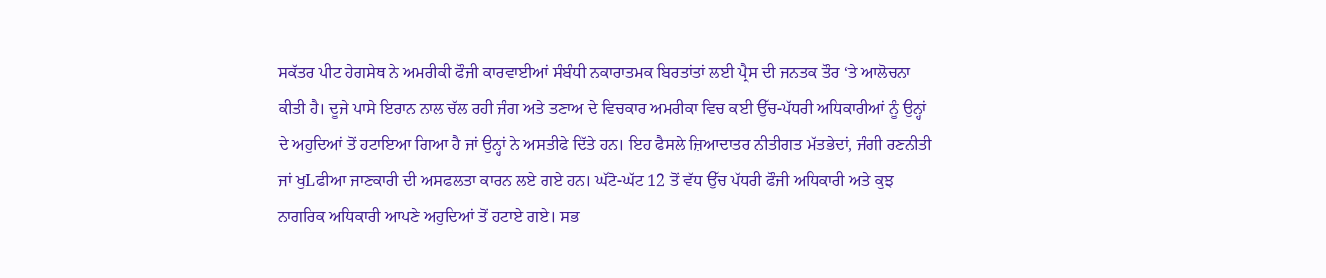ਸਕੱਤਰ ਪੀਟ ਹੇਗਸੇਥ ਨੇ ਅਮਰੀਕੀ ਫੌਜੀ ਕਾਰਵਾਈਆਂ ਸੰਬੰਧੀ ਨਕਾਰਾਤਮਕ ਬਿਰਤਾਂਤਾਂ ਲਈ ਪ੍ਰੈਸ ਦੀ ਜਨਤਕ ਤੌਰ ‘ਤੇ ਆਲੋਚਨਾ ਕੀਤੀ ਹੈ। ਦੂਜੇ ਪਾਸੇ ਇਰਾਨ ਨਾਲ ਚੱਲ ਰਹੀ ਜੰਗ ਅਤੇ ਤਣਾਅ ਦੇ ਵਿਚਕਾਰ ਅਮਰੀਕਾ ਵਿਚ ਕਈ ਉੱਚ-ਪੱਧਰੀ ਅਧਿਕਾਰੀਆਂ ਨੂੰ ਉਨ੍ਹਾਂ ਦੇ ਅਹੁਦਿਆਂ ਤੋਂ ਹਟਾਇਆ ਗਿਆ ਹੈ ਜਾਂ ਉਨ੍ਹਾਂ ਨੇ ਅਸਤੀਫੇ ਦਿੱਤੇ ਹਨ। ਇਹ ਫੈਸਲੇ ਜ਼ਿਆਦਾਤਰ ਨੀਤੀਗਤ ਮੱਤਭੇਦਾਂ, ਜੰਗੀ ਰਣਨੀਤੀ ਜਾਂ ਖੁLਫੀਆ ਜਾਣਕਾਰੀ ਦੀ ਅਸਫਲਤਾ ਕਾਰਨ ਲਏ ਗਏ ਹਨ। ਘੱਟੋ-ਘੱਟ 12 ਤੋਂ ਵੱਧ ਉੱਚ ਪੱਧਰੀ ਫੌਜੀ ਅਧਿਕਾਰੀ ਅਤੇ ਕੁਝ ਨਾਗਰਿਕ ਅਧਿਕਾਰੀ ਆਪਣੇ ਅਹੁਦਿਆਂ ਤੋਂ ਹਟਾਏ ਗਏ। ਸਭ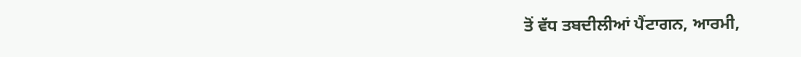ਤੋਂ ਵੱਧ ਤਬਦੀਲੀਆਂ ਪੈਂਟਾਗਨ, ਆਰਮੀ,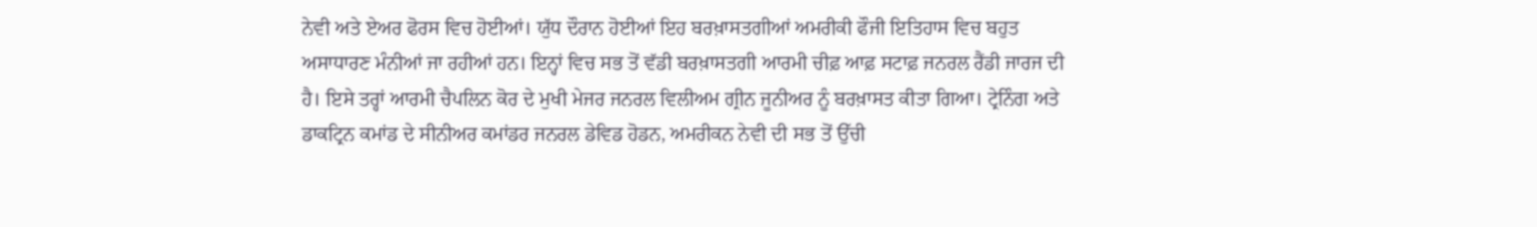ਨੇਵੀ ਅਤੇ ਏਅਰ ਫੋਰਸ ਵਿਚ ਹੋਈਆਂ। ਯੁੱਧ ਦੌਰਾਨ ਹੋਈਆਂ ਇਹ ਬਰਖ਼ਾਸਤਗੀਆਂ ਅਮਰੀਕੀ ਫੌਜੀ ਇਤਿਹਾਸ ਵਿਚ ਬਹੁਤ ਅਸਾਧਾਰਣ ਮੰਨੀਆਂ ਜਾ ਰਹੀਆਂ ਹਨ। ਇਨ੍ਹਾਂ ਵਿਚ ਸਭ ਤੋਂ ਵੱਡੀ ਬਰਖ਼ਾਸਤਗੀ ਆਰਮੀ ਚੀਫ਼ ਆਫ਼ ਸਟਾਫ਼ ਜਨਰਲ ਰੈਂਡੀ ਜਾਰਜ ਦੀ ਹੈ। ਇਸੇ ਤਰ੍ਹਾਂ ਆਰਮੀ ਚੈਪਲਿਨ ਕੋਰ ਦੇ ਮੁਖੀ ਮੇਜਰ ਜਨਰਲ ਵਿਲੀਅਮ ਗ੍ਰੀਨ ਜੂਨੀਅਰ ਨੂੰ ਬਰਖ਼ਾਸਤ ਕੀਤਾ ਗਿਆ। ਟ੍ਰੇਨਿੰਗ ਅਤੇ ਡਾਕਟ੍ਰਿਨ ਕਮਾਂਡ ਦੇ ਸੀਨੀਅਰ ਕਮਾਂਡਰ ਜਨਰਲ ਡੇਵਿਡ ਹੋਡਨ, ਅਮਰੀਕਨ ਨੇਵੀ ਦੀ ਸਭ ਤੋਂ ਉੱਚੀ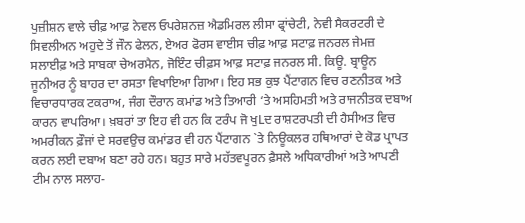ਪੁਜ਼ੀਸ਼ਨ ਵਾਲੇ ਚੀਫ਼ ਆਫ਼ ਨੇਵਲ ਓਪਰੇਸ਼ਨਜ਼ ਐਡਮਿਰਲ ਲੀਸਾ ਫ੍ਰਾਂਚੇਟੀ, ਨੇਵੀ ਸੈਕਰਟਰੀ ਦੇ ਸਿਵਲੀਅਨ ਅਹੁਦੇ ਤੋਂ ਜੌਨ ਫੇਲਨ, ਏਅਰ ਫੋਰਸ ਵਾਈਸ ਚੀਫ਼ ਆਫ਼ ਸਟਾਫ਼ ਜਨਰਲ ਜੇਮਜ਼ ਸਲਾਈਫ਼ ਅਤੇ ਸਾਬਕਾ ਚੇਅਰਮੈਨ, ਜੋਇੰਟ ਚੀਫ਼ਸ ਆਫ਼ ਸਟਾਫ਼ ਜਨਰਲ ਸੀ. ਕਿਊ. ਬ੍ਰਾਊਨ ਜੂਨੀਅਰ ਨੂੰ ਬਾਹਰ ਦਾ ਰਸਤਾ ਵਿਖਾਇਆ ਗਿਆ। ਇਹ ਸਭ ਕੁਝ ਪੈਂਟਾਗਨ ਵਿਚ ਰਣਨੀਤਕ ਅਤੇ ਵਿਚਾਰਧਾਰਕ ਟਕਰਾਅ, ਜੰਗ ਦੌਰਾਨ ਕਮਾਂਡ ਅਤੇ ਤਿਆਰੀ ‘ਤੇ ਅਸਹਿਮਤੀ ਅਤੇ ਰਾਜਨੀਤਕ ਦਬਾਅ ਕਾਰਨ ਵਾਪਰਿਆ। ਖ਼ਬਰਾਂ ਤਾ ਇਹ ਵੀ ਹਨ ਕਿ ਟਰੰਪ ਜੋ ਖੁLਦ ਰਾਸ਼ਟਰਪਤੀ ਦੀ ਹੈਸੀਅਤ ਵਿਚ ਅਮਰੀਕਨ ਫ਼ੌਜਾਂ ਦੇ ਸਰਵਉਚ ਕਮਾਂਡਰ ਵੀ ਹਨ ਪੈਂਟਾਗਨ `ਤੇ ਨਿਊਕਲਰ ਹਥਿਆਰਾਂ ਦੇ ਕੋਡ ਪ੍ਰਾਪਤ ਕਰਨ ਲਈ ਦਬਾਅ ਬਣਾ ਰਹੇ ਹਨ। ਬਹੁਤ ਸਾਰੇ ਮਹੱਤਵਪੂਰਨ ਫ਼ੈਸਲੇ ਅਧਿਕਾਰੀਆਂ ਅਤੇ ਆਪਣੀ ਟੀਮ ਨਾਲ ਸਲਾਹ-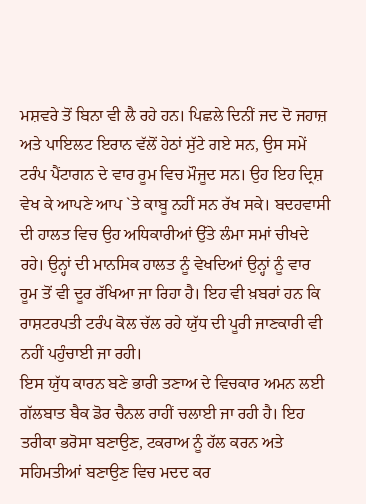ਮਸ਼ਵਰੇ ਤੋਂ ਬਿਨਾ ਵੀ ਲੈ ਰਹੇ ਹਨ। ਪਿਛਲੇ ਦਿਨੀਂ ਜਦ ਦੋ ਜਹਾਜ਼ ਅਤੇ ਪਾਇਲਟ ਇਰਾਨ ਵੱਲੋਂ ਹੇਠਾਂ ਸੁੱਟੇ ਗਏ ਸਨ, ਉਸ ਸਮੇਂ ਟਰੰਪ ਪੈਂਟਾਗਨ ਦੇ ਵਾਰ ਰੂਮ ਵਿਚ ਮੌਜੂਦ ਸਨ। ਉਹ ਇਹ ਦ੍ਰਿਸ਼ ਵੇਖ ਕੇ ਆਪਣੇ ਆਪ `ਤੇ ਕਾਬੂ ਨਹੀਂ ਸਨ ਰੱਖ ਸਕੇ। ਬਦਹਵਾਸੀ ਦੀ ਹਾਲਤ ਵਿਚ ਉਹ ਅਧਿਕਾਰੀਆਂ ਉੱਤੇ ਲੰਮਾ ਸਮਾਂ ਚੀਖਦੇ ਰਹੇ। ਉਨ੍ਹਾਂ ਦੀ ਮਾਨਸਿਕ ਹਾਲਤ ਨੂੰ ਵੇਖਦਿਆਂ ਉਨ੍ਹਾਂ ਨੂੰ ਵਾਰ ਰੂਮ ਤੋਂ ਵੀ ਦੂਰ ਰੱਖਿਆ ਜਾ ਰਿਹਾ ਹੈ। ਇਹ ਵੀ ਖ਼ਬਰਾਂ ਹਨ ਕਿ ਰਾਸ਼ਟਰਪਤੀ ਟਰੰਪ ਕੋਲ ਚੱਲ ਰਹੇ ਯੁੱਧ ਦੀ ਪੂਰੀ ਜਾਣਕਾਰੀ ਵੀ ਨਹੀਂ ਪਹੁੰਚਾਈ ਜਾ ਰਹੀ।
ਇਸ ਯੁੱਧ ਕਾਰਨ ਬਣੇ ਭਾਰੀ ਤਣਾਅ ਦੇ ਵਿਚਕਾਰ ਅਮਨ ਲਈ ਗੱਲਬਾਤ ਬੈਕ ਡੋਰ ਚੈਨਲ ਰਾਹੀਂ ਚਲਾਈ ਜਾ ਰਹੀ ਹੈ। ਇਹ ਤਰੀਕਾ ਭਰੋਸਾ ਬਣਾਉਣ, ਟਕਰਾਅ ਨੂੰ ਹੱਲ ਕਰਨ ਅਤੇ ਸਹਿਮਤੀਆਂ ਬਣਾਉਣ ਵਿਚ ਮਦਦ ਕਰ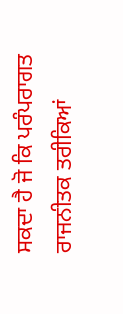ਸਕਦਾ ਹੈ ਜੋ ਕਿ ਪਰੰਪਰਾਗਤ ਰਾਜਨੀਤਕ ਤਰੀਕਿਆਂ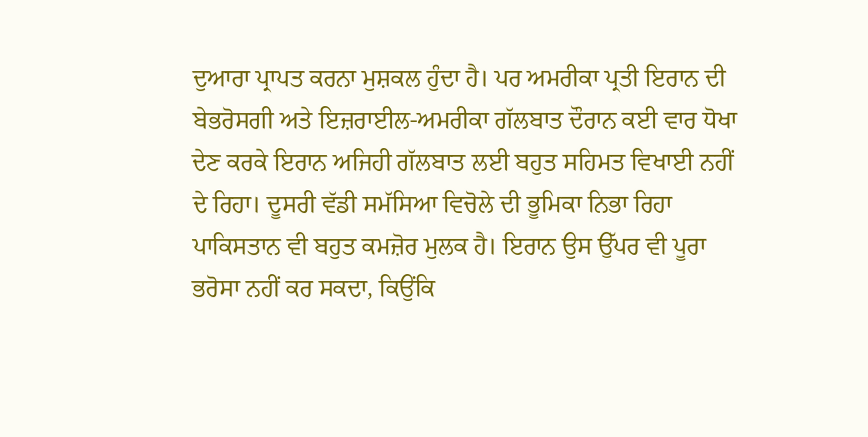ਦੁਆਰਾ ਪ੍ਰਾਪਤ ਕਰਨਾ ਮੁਸ਼ਕਲ ਹੁੰਦਾ ਹੈ। ਪਰ ਅਮਰੀਕਾ ਪ੍ਰਤੀ ਇਰਾਨ ਦੀ ਬੇਭਰੋਸਗੀ ਅਤੇ ਇਜ਼ਰਾਈਲ-ਅਮਰੀਕਾ ਗੱਲਬਾਤ ਦੌਰਾਨ ਕਈ ਵਾਰ ਧੋਖਾ ਦੇਣ ਕਰਕੇ ਇਰਾਨ ਅਜਿਹੀ ਗੱਲਬਾਤ ਲਈ ਬਹੁਤ ਸਹਿਮਤ ਵਿਖਾਈ ਨਹੀਂ ਦੇ ਰਿਹਾ। ਦੂਸਰੀ ਵੱਡੀ ਸਮੱਸਿਆ ਵਿਚੋਲੇ ਦੀ ਭੂਮਿਕਾ ਨਿਭਾ ਰਿਹਾ ਪਾਕਿਸਤਾਨ ਵੀ ਬਹੁਤ ਕਮਜ਼ੋਰ ਮੁਲਕ ਹੈ। ਇਰਾਨ ਉਸ ਉੱਪਰ ਵੀ ਪੂਰਾ ਭਰੋਸਾ ਨਹੀਂ ਕਰ ਸਕਦਾ, ਕਿਉਂਕਿ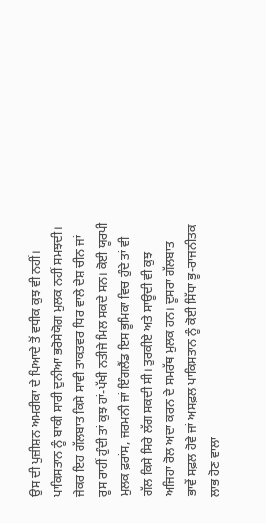ਉਸ ਦੀ ਪੁਜ਼ੀਸ਼ਨ ਅਮਰੀਕਾ ਦੇ ਪਿਆਦੇ ਤੋਂ ਵਧੀਕ ਕੁਝ ਵੀ ਨਹੀਂ। ਪਾਕਿਸਤਾਨ ਨੂੰ ਬਾਕੀ ਸਾਰੀ ਦੁਨੀਆ ਭਰੋਸੇਯੋਗ ਮੁਲਕ ਨਹੀਂ ਸਮਝਦੀ। ਜੇਕਰ ਇਹ ਗੱਲਬਾਤ ਕਿਸੇ ਸਾਵੀ ਤਾਕਤਵਰ ਧਿਰ ਵਾਲੇ ਦੇਸ਼ ਚੀਨ ਜਾਂ ਰੂਸ ਰਾਹੀਂ ਹੁੰਦੀ ਤਾਂ ਕੁਝ ਹਾਂ-ਪੱਖੀ ਨਤੀਜੇ ਮਿਲ ਸਕਦੇ ਸਨ। ਕੋਈ ਯੂਰਪੀ ਮੁਲਕ ਫ਼ਰਾਂਸ, ਜਰਮਨੀ ਜਾਂ ਇੰਗਲੈਂਡ ਇਸ ਭੂਮਿਕਾ ਵਿਚ ਹੁੰਦੇ ਤਾਂ ਵੀ ਗੱਲ ਕਿਸੇ ਸਿਰੇ ਲੱਗ ਸਕਦੀ ਸੀ। ਤੁਰਕੀਏ ਅਤੇ ਸਾਊਦੀ ਵੀ ਕੁਝ ਅਜਿਹਾ ਰੋਲ ਅਦਾ ਕਰਨ ਦੇ ਸਮਰੱਥ ਮੁਲਕ ਹਨ। ਦੂਸਰਾ ਗੱਲਬਾਤ ਭਾਵੇਂ ਸਫ਼ਲ ਹੋਵੇ ਜਾਂ ਅਸਫ਼ਲ ਪਾਕਿਸਤਾਨ ਨੂੰ ਕੋਈ ਸਿੱਧਾ ਭੂ-ਰਾਜਨੀਤਕ ਲਾਭ ਹੋਣ ਵਾਲਾ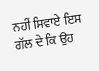ਨਹੀਂ ਸਿਵਾਏ ਇਸ ਗੱਲ ਦੇ ਕਿ ਉਹ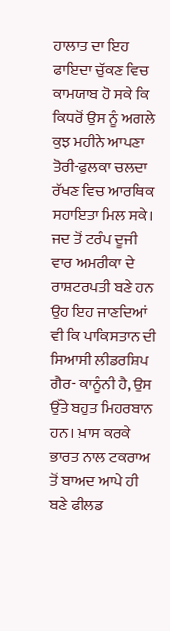ਹਾਲਾਤ ਦਾ ਇਹ ਫਾਇਦਾ ਚੁੱਕਣ ਵਿਚ ਕਾਮਯਾਬ ਹੋ ਸਕੇ ਕਿ ਕਿਧਰੋਂ ਉਸ ਨੂੰ ਅਗਲੇ ਕੁਝ ਮਹੀਨੇ ਆਪਣਾ ਤੋਰੀ-ਫੁਲਕਾ ਚਲਦਾ ਰੱਖਣ ਵਿਚ ਆਰਥਿਕ ਸਹਾਇਤਾ ਮਿਲ ਸਕੇ। ਜਦ ਤੋਂ ਟਰੰਪ ਦੂਜੀ ਵਾਰ ਅਮਰੀਕਾ ਦੇ ਰਾਸ਼ਟਰਪਤੀ ਬਣੇ ਹਨ ਉਹ ਇਹ ਜਾਣਦਿਆਂ ਵੀ ਕਿ ਪਾਕਿਸਤਾਨ ਦੀ ਸਿਆਸੀ ਲੀਡਰਸ਼ਿਪ ਗੈਰ- ਕਾਨੂੰਨੀ ਹੈ, ਉਸ ਉੱਤੇ ਬਹੁਤ ਮਿਹਰਬਾਨ ਹਨ। ਖ਼ਾਸ ਕਰਕੇ ਭਾਰਤ ਨਾਲ ਟਕਰਾਅ ਤੋਂ ਬਾਅਦ ਆਪੇ ਹੀ ਬਣੇ ਫੀਲਡ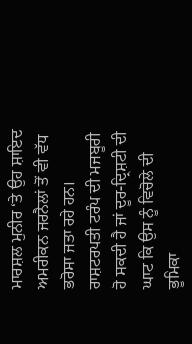ਮਾਰਸ਼ਲ ਮੁਨੀਰ ‘ਤੇ ਉਹ ਸ਼ਾਇਦ ਅਮਰੀਕਨ ਜਰਨੈਲਾਂ ਤੋਂ ਵੀ ਵੱਧ ਭਰੋਸਾ ਜਤਾ ਰਹੇ ਹਨ। ਰਾਸ਼ਟਰਪਤੀ ਟਰੰਪ ਦੀ ਮਜਬੂਰੀ ਹੋ ਸਕਦੀ ਹੈ ਜਾਂ ਦੂਰ-ਦ੍ਰਿਸ਼ਟੀ ਦੀ ਘਾਟ ਕਿ ਉਸ ਨੂੰ ਵਿਚੋਲੇ ਦੀ ਭੂਮਿਕਾ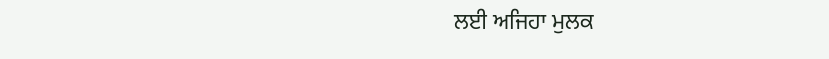ਲਈ ਅਜਿਹਾ ਮੁਲਕ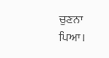ਚੁਣਨਾ ਪਿਆ।